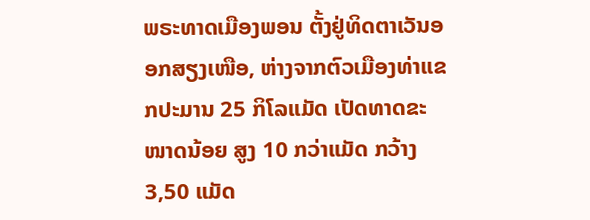ພຣະທາດເມືອງພອນ ຕັ້ງຢູ່ທິດຕາເວັນອອກສຽງເໜືອ, ຫ່າງຈາກຕົວເມືອງທ່າແຂກປະມານ 25 ກິໂລແມັດ ເປັດທາດຂະໜາດນ້ອຍ ສູງ 10 ກວ່າແມັດ ກວ້າງ 3,50 ແມັດ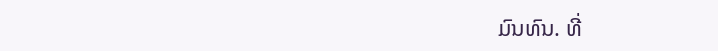ມົນທົນ. ທີ່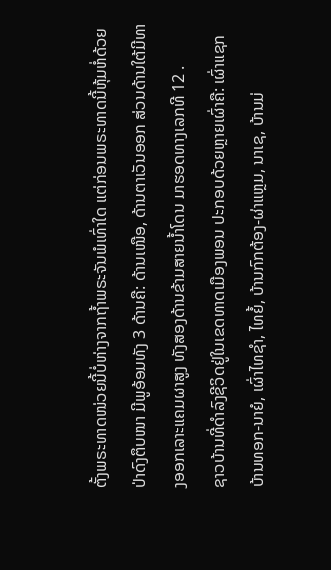ຕັ້ງພຣະທາດໜ່ວຍນີ້ບໍ່ຫ່າງຈາກຖ້ຳພຣະຈັນພໍເທົ່າໃດ ແຕ່ກ່ອນພຣະທາດນີ້ຫຸ້ມຫໍ່ດ້ວຍປ່າດົງຕຶບໜາ ມີພູອ້ອມທັງ 3 ດ້ານຄື: ດ້ານເໜືອ, ດ້ານຕາເວັນອອກ ສ່ວນດ້ານໃຕ້ມີທາງອອກເລາະແຄມຜາສູງ ທັງສອງດ້ານຂ້າມສາຍນ້ຳໂດນ ມາຮອດທາງເລກທີ 12 .
ຊາວບ້ານທີ່ດຳລົງຊີວິດຢູ່ໃນເຂດທາດເມືອງພອນ ປະກອບດ້ວຍຫຼາຍເຜົ່າຄື: ເຜົ່າແຊກບ້ານທອກ-ນາຍໍ, ເຜົ່າໄທຊຳ, ໄທຍໍ້, ບ້ານກົກຕ້ອງ-ຜ່າແຫຼມ, ນາເຊ, ບ້ານມ່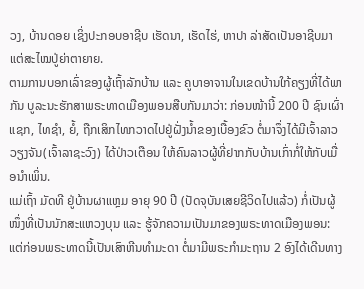ວງ, ບ້ານດອຍ ເຊິ່ງປະກອບອາຊີບ ເຮັດນາ, ເຮັດໄຮ່, ຫາປາ ລ່າສັດເປັນອາຊີບມາແຕ່ສະໄໝປູ່ຍ່າຕາຍາຍ.
ຕາມການບອກເລົ່າຂອງຜູ້ເຖົ້າລັກບ້ານ ແລະ ຄູບາອາຈານໃນເຂດບ້ານໃກ້ຄຽງທີ່ໄດ້ພາກັນ ບູລະນະຮັກສາພຣະທາດເມືອງພອນສືບກັນມາວ່າ: ກ່ອນໜ້ານີ້ 200 ປີ ຊົນເຜົ່າແຊກ, ໄທຊຳ, ຍໍ້, ຖືກເສິກໄທກວາດໄປຢູ່ຝັ່ງນ້ຳຂອງເບື້ອງຂົວ ຕໍ່ມາຈຶ່ງໄດ້ມີເຈົ້າລາວວຽງຈັນ(ເຈົ້າລາຊະວົງ) ໄດ້ປ່າວເຕືອນ ໃຫ້ຄົນລາວຜູ້ທີ່ຢາກກັບບ້ານເກົ່າກໍ່ໃຫ້ກັບເມື່ອນຳເພິ່ນ.
ແມ່ເຖົ້າ ມັດທີ ຢູ່ບ້ານຜາແຫຼມ ອາຍຸ 90 ປີ (ປັດຈຸບັນເສຍຊີວິດໄປແລ້ວ) ກໍ່ເປັນຜູ້ໜຶ່ງທີ່ເປັນນັກສະແຫວງບຸນ ແລະ ຮູ້ຈັກຄວາມເປັນມາຂອງພຣະທາດເມືອງພອນ: ແຕ່ກ່ອນພຣະທາດນີ້ເປັນເສົາຫີນທຳມະດາ ຕໍ່ມາມີພຣະກຳມະຖານ 2 ອົງໄດ້ເດີນທາງ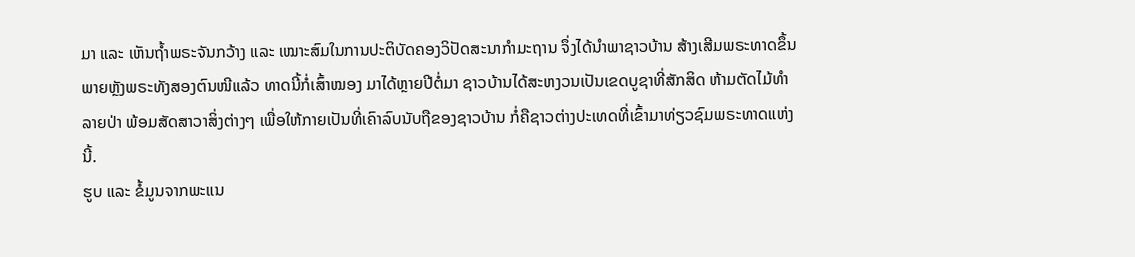ມາ ແລະ ເຫັນຖ້ຳພຣະຈັນກວ້າງ ແລະ ເໝາະສົມໃນການປະຕິບັດຄອງວິປັດສະນາກຳມະຖານ ຈຶ່ງໄດ້ນຳພາຊາວບ້ານ ສ້າງເສີມພຣະທາດຂຶ້ນ ພາຍຫຼັງພຣະທັງສອງຕົນໜີແລ້ວ ທາດນີ້ກໍ່ເສົ້າໝອງ ມາໄດ້ຫຼາຍປີຕໍ່ມາ ຊາວບ້ານໄດ້ສະຫງວນເປັນເຂດບູຊາທີ່ສັກສິດ ຫ້າມຕັດໄມ້ທຳລາຍປ່າ ພ້ອມສັດສາວາສິ່ງຕ່າງໆ ເພື່ອໃຫ້ກາຍເປັນທີ່ເຄົາລົບນັບຖືຂອງຊາວບ້ານ ກໍ່ຄືຊາວຕ່າງປະເທດທີ່ເຂົ້າມາທ່ຽວຊົມພຣະທາດແຫ່ງນີ້.
ຮູບ ແລະ ຂໍ້ມູນຈາກພະແນ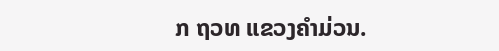ກ ຖວທ ແຂວງຄຳມ່ວນ.